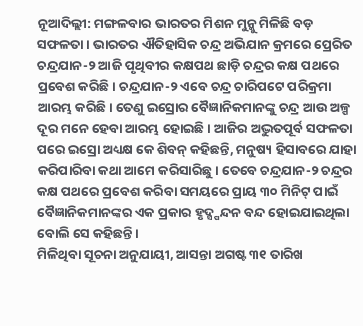ନୂଆଦିଲ୍ଲୀ: ମଙ୍ଗଳବାର ଭାରତର ମିଶନ ମୁନ୍କୁ ମିଳିଛି ବଡ଼ ସଫଳତା। ଭାରତର ଐତିହାସିକ ଚନ୍ଦ୍ର ଅଭିଯାନ କ୍ରମରେ ପ୍ରେରିତ ଚନ୍ଦ୍ରଯାନ-୨ ଆଜି ପୃଥିବୀର କକ୍ଷପଥ ଛାଡ଼ି ଚନ୍ଦ୍ରର କକ୍ଷ ପଥରେ ପ୍ରବେଶ କରିଛି। ଚନ୍ଦ୍ରଯାନ-୨ ଏବେ ଚନ୍ଦ୍ର ଚାରିପଟେ ପରିକ୍ରମା ଆରମ୍ଭ କରିଛି। ତେଣୁ ଇସ୍ରୋର ବୈଜ୍ଞାନିକମାନଙ୍କୁ ଚନ୍ଦ୍ର ଆଉ ଅଳ୍ପ ଦୂର ମନେ ହେବା ଆରମ୍ଭ ହୋଇଛି। ଆଜିର ଅଦ୍ଭୁତପୂର୍ବ ସଫଳତା ପରେ ଇସ୍ରୋ ଅଧ୍ୟକ୍ଷ କେ ଶିବନ୍ କହିଛନ୍ତି, ମନୁଷ୍ୟ ହିସାବରେ ଯାହା କରିପାରିବା କଥା ଆମେ କରିସାରିଛୁ। ତେବେ ଚନ୍ଦ୍ରଯାନ-୨ ଚନ୍ଦ୍ରର କକ୍ଷ ପଥରେ ପ୍ରବେଶ କରିବା ସମୟରେ ପ୍ରାୟ ୩୦ ମିନିଟ୍ ପାଇଁ ବୈଜ୍ଞାନିକମାନଙ୍କର ଏକ ପ୍ରକାର ହୃଦ୍ସ୍ପନ୍ଦନ ବନ୍ଦ ହୋଇଯାଇଥିଲା ବୋଲି ସେ କହିଛନ୍ତି।
ମିଳିଥିବା ସୂଚନା ଅନୁଯାୟୀ, ଆସନ୍ତା ଅଗଷ୍ଟ ୩୧ ତାରିଖ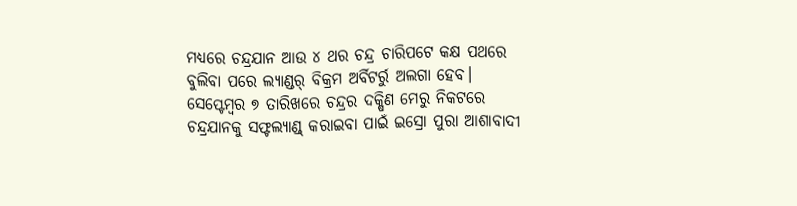ମଧ୍ୟରେ ଚନ୍ଦ୍ରଯାନ ଆଉ ୪ ଥର ଚନ୍ଦ୍ର ଚାରିପଟେ କକ୍ଷ ପଥରେ ବୁଲିବା ପରେ ଲ୍ୟାଣ୍ଡର୍ ବିକ୍ରମ ଅର୍ବିଟର୍ରୁ ଅଲଗା ହେବ। ସେପ୍ଟେମ୍ବର ୭ ତାରିଖରେ ଚନ୍ଦ୍ରର ଦକ୍ଷିଣ ମେରୁ ନିକଟରେ ଚନ୍ଦ୍ରଯାନକୁ ସଫ୍ଟଲ୍ୟାଣ୍ଡ୍ କରାଇବା ପାଇଁ ଇସ୍ରୋ ପୁରା ଆଶାବାଦୀ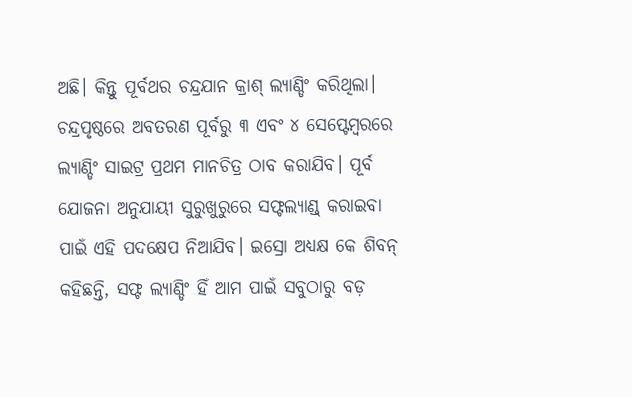ଅଛି। କିନ୍ତୁ ପୂର୍ବଥର ଚନ୍ଦ୍ରଯାନ କ୍ରାଶ୍ ଲ୍ୟାଣ୍ଡିଂ କରିଥିଲା।
ଚନ୍ଦ୍ରପୃଷ୍ଠରେ ଅବତରଣ ପୂର୍ବରୁ ୩ ଏବଂ ୪ ସେପ୍ଟେମ୍ବରରେ ଲ୍ୟାଣ୍ଡିଂ ସାଇଟ୍ର ପ୍ରଥମ ମାନଚିତ୍ର ଠାବ କରାଯିବ। ପୂର୍ବ ଯୋଜନା ଅନୁଯାୟୀ ସୁରୁଖୁରୁରେ ସଫ୍ଟଲ୍ୟାଣ୍ଡ୍ କରାଇବା ପାଇଁ ଏହି ପଦକ୍ଷେପ ନିଆଯିବ। ଇସ୍ରୋ ଅଧ୍ୟକ୍ଷ କେ ଶିବନ୍ କହିଛନ୍ତି, ସଫ୍ଟ ଲ୍ୟାଣ୍ଡିଂ ହିଁ ଆମ ପାଇଁ ସବୁଠାରୁ ବଡ଼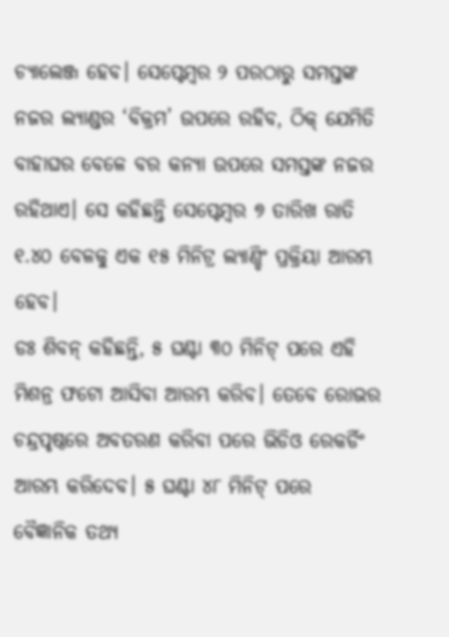ଚ୍ୟାଲେଞ୍ଜ ହେବ। ସେପ୍ଟେମ୍ବର ୨ ପରଠାରୁ ସମସ୍ତଙ୍କ ନଜର ଲ୍ୟାଣ୍ଡର ‘ବିକ୍ରମ’ ଉପରେ ରହିବ, ଠିକ୍ ଯେମିତି ବାହାଘର ବେଳେ ବର କନ୍ୟା ଉପରେ ସମସ୍ତଙ୍କ ନଜର ରହିଥାଏ। ସେ କହିଛନ୍ତି ସେପ୍ଟେମ୍ବର ୭ ତାରିଖ ରାତି ୧.୪୦ ବେଳକୁ ଏକ ୧୫ ମିନିଟ୍ର ଲ୍ୟାଣ୍ଡିଂ ପ୍ରକ୍ରିୟା ଆରମ୍ଭ ହେବ।
ଡଃ ଶିବନ୍ କହିଛନ୍ତି, ୫ ଘଣ୍ଟା ୩୦ ମିନିଟ୍ ପରେ ଏହି ମିଶନ୍ର ଫଟୋ ଆସିବା ଆରମ୍ଭ କରିବ। ତେବେ ରୋଭର ଚନ୍ଦ୍ରପୃଷ୍ଠରେ ଅବତରଣ କରିବା ପରେ ଭିଡିଓ ରେକର୍ଡିଂ ଆରମ୍ଭ କରିଦେବ। ୫ ଘଣ୍ଟା ୪୮ ମିନିଟ୍ ପରେ ବୈଜ୍ଞାନିକ ତଥ୍ୟ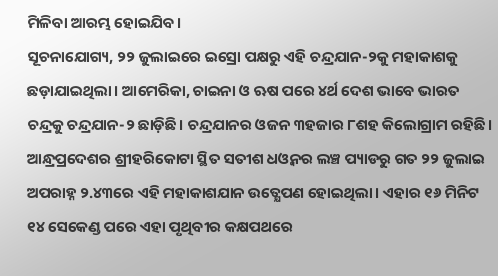ମିଳିବା ଆରମ୍ଭ ହୋଇଯିବ।
ସୂଚନାଯୋଗ୍ୟ, ୨୨ ଜୁଲାଇରେ ଇସ୍ରୋ ପକ୍ଷରୁ ଏହି ଚନ୍ଦ୍ରଯାନ-୨କୁ ମହାକାଶକୁ ଛଡ଼ାଯାଇଥିଲା। ଆମେରିକା, ଚାଇନା ଓ ଋଷ ପରେ ୪ର୍ଥ ଦେଶ ଭାବେ ଭାରତ ଚନ୍ଦ୍ରକୁ ଚନ୍ଦ୍ରଯାନ-୨ ଛାଡ଼ିଛି। ଚନ୍ଦ୍ରଯାନର ଓଜନ ୩ହଜାର ୮ଶହ କିଲୋଗ୍ରାମ ରହିଛି। ଆନ୍ଧ୍ରପ୍ରଦେଶର ଶ୍ରୀହରିକୋଟା ସ୍ଥିତ ସତୀଶ ଧଓ୍ୱନର ଲଞ୍ଚ ପ୍ୟାଡରୁ ଗତ ୨୨ ଜୁଲାଇ ଅପରାହ୍ନ ୨.୪୩ରେ ଏହି ମହାକାଶଯାନ ଉତ୍କ୍ଷେପଣ ହୋଇଥିଲା। ଏହାର ୧୬ ମିନିଟ ୧୪ ସେକେଣ୍ଡ ପରେ ଏହା ପୃଥିବୀର କକ୍ଷପଥରେ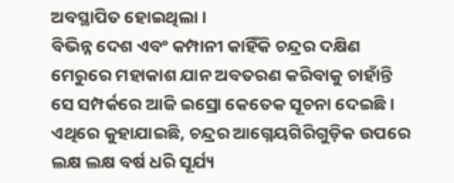ଅବସ୍ଥାପିତ ହୋଇଥିଲା।
ବିଭିନ୍ନ ଦେଶ ଏବଂ କମ୍ପାନୀ କାହିଁକି ଚନ୍ଦ୍ରର ଦକ୍ଷିଣ ମେରୁରେ ମହାକାଶ ଯାନ ଅବତରଣ କରିବାକୁ ଚାହାଁନ୍ତି ସେ ସମ୍ପର୍କରେ ଆଜି ଇସ୍ରୋ କେତେକ ସୂଚନା ଦେଇଛି। ଏଥିରେ କୁହାଯାଇଛି, ଚନ୍ଦ୍ରର ଆଗ୍ନେୟଗିରିଗୁଡ଼ିକ ଉପରେ ଲକ୍ଷ ଲକ୍ଷ ବର୍ଷ ଧରି ସୂର୍ଯ୍ୟ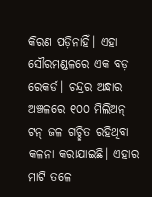କିରଣ ପଡ଼ିନାହିଁ। ଏହା ସୌରମଣ୍ଡଳରେ ଏକ ବଡ଼ ରେକର୍ଡ। ଚନ୍ଦ୍ରର ଅନ୍ଧାର ଅଞ୍ଚଳରେ ୧୦୦ ମିଲିଅନ୍ ଟନ୍ ଜଳ ଗଚ୍ଛିତ ରହିଥିବା କଳନା କରାଯାଇଛି। ଏହାର ମାଟି ତଳେ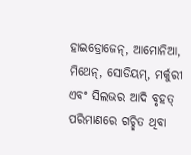ହାଇଡ୍ରୋଜେନ୍, ଆମୋନିଆ, ମିଥେନ୍, ସୋଡିୟମ୍, ମର୍କୁରୀ ଏବଂ ସିଲଭର ଆଦି ବୃହତ୍ ପରିମାଣରେ ଗଚ୍ଛିତ ଥିବା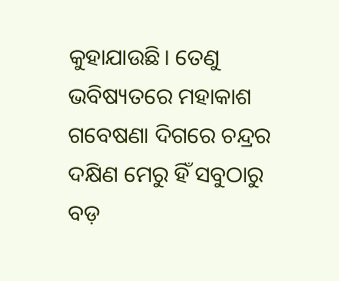କୁହାଯାଉଛି। ତେଣୁ ଭବିଷ୍ୟତରେ ମହାକାଶ ଗବେଷଣା ଦିଗରେ ଚନ୍ଦ୍ରର ଦକ୍ଷିଣ ମେରୁ ହିଁ ସବୁଠାରୁ ବଡ଼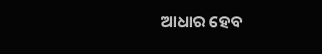ଆଧାର ହେବ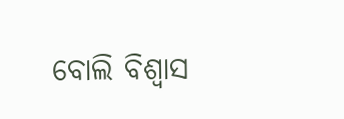ବୋଲି ବିଶ୍ୱାସ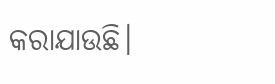କରାଯାଉଛି।